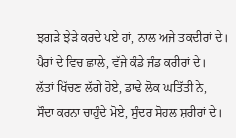ਝਗੜੇ ਝੇੜੇ ਕਰਦੇ ਪਏ ਹਾਂ, ਨਾਲ ਅਜੇ ਤਕਦੀਰਾਂ ਦੇ।
ਪੈਰਾਂ ਦੇ ਵਿਚ ਛਾਲੇ, ਵੱਜੇ ਕੰਡੇ ਜੰਡ ਕਰੀਰਾਂ ਦੇ।
ਲੱਤਾਂ ਖਿੱਚਣ ਲੱਗੇ ਹੋਏ, ਡਾਢੇ ਲੋਕ ਘਤਿੱਤੀ ਨੇ,
ਸੌਦਾ ਕਰਨਾ ਚਾਹੁੰਦੇ ਮੋਏ, ਸੁੰਦਰ ਸੋਹਲ ਸ਼ਰੀਰਾਂ ਦੇ।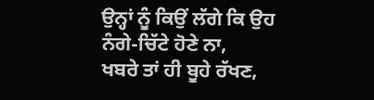ਉਨ੍ਹਾਂ ਨੂੰ ਕਿਉਂ ਲੱਗੇ ਕਿ ਉਹ ਨੰਗੇ-ਚਿੱਟੇ ਹੋਣੇ ਨਾ,
ਖਬਰੇ ਤਾਂ ਹੀ ਬੂਹੇ ਰੱਖਣ,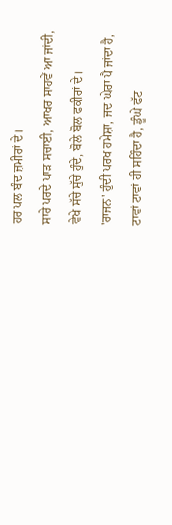ਹਰ ਪਲ ਬੰਦ ਜ਼ਮੀਰਾਂ ਦੇ।
ਸਾਰੇ ਪਰਦੇ ਪਾੜ ਸਚਾਈ, ਆਖਰ ਸਾਹਵੇਂ ਆ ਜਾਂਦੀ,
ਵੇਖੇ ਸੱਚੇ ਸੁੱਚੇ ਹੁੰਦੇ, ਬੋਲੇ ਬੋਲ ਫਕੀਰਾਂ ਦੇ।
'ਰਾਜਨ' ਹੁੰਦੀ ਪਰਖ ਹਮੇਸ਼ਾ, ਜਦ ਘੇਰਾ ਪੈ ਜਾਂਦਾ ਹੈ,
ਟਾਵਾਂ ਟਾਵਾਂ ਹੀ ਸਹਿੰਦਾ ਹੈ, ਡੂੰਘੇ ਫੱਟ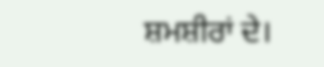ਸ਼ਮਸ਼ੀਰਾਂ ਦੇ।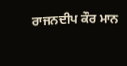ਰਾਜਨਦੀਪ ਕੌਰ ਮਾਨ